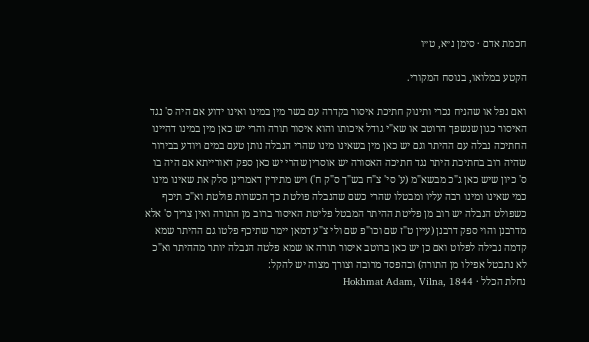חכמת אדם · סימן נ״א, ט״ו

הקטע במלואו, בנוסח המקורי.

ואם נפל או שהניח נכרי ותינוק חתיכת איסור בקדרה עם בשר מין במינו ואינו ידוע אם היה ס' נגד האיסור כגון שנשפך הרוטב או שא"י גודל איכותו והוא איסור תורה והרי יש כאן מין במינו דהיינו החתיכה נבלה עם ההיתר וגם יש כאן מין בשאינו מינו שהרי הנבלה נותן טעם במים ויודע בבירור שהיה רוב בחתיכת היתר נגד חתיכה האסורה יש אוסרין שהרי יש כאן ספק דאורייתא אם היה בו ס' כיון שיש כאן ג"כ מבשא"מ (ע' סי' צ"ח בש"ך ס"ק ח') ויש מתירין דאמרינן סלק את שאינו מינו כמי שאינו ומינו רבה עליו ומבטלו שהרי כשם שהנבלה פולטת כך הכשרות פולטת וא"כ תיכף כשפולט הנבלה יש רוב מן פליטת ההיתר המבטל פליטת האיסור ברוב מן התורה ואין צריך ס' אלא מדרבנן והוי ספק דרבנן (עיין ט"ז שם וכו"פ שם ולי צ"ע דמאן יימר שתיכף פלטו גם ההיתר שמא קדמה נבילה לפלוט ואם כן יש כאן ברוטב איסור תורה או שמא פלטה הנבלה יותר מההיתר וא"כ לא נתבטל אפילו מן התורה) ובהפסד מרובה וצורך מצוה יש להקל:
נחלת הכלל · Hokhmat Adam, Vilna, 1844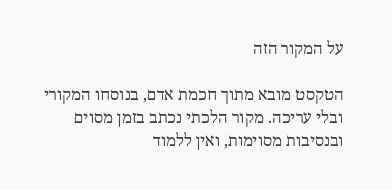על המקור הזה

הטקסט מובא מתוך חכמת אדם, בנוסחו המקורי ובלי עריכה. מקור הלכתי נכתב בזמן מסוים ובנסיבות מסוימות, ואין ללמוד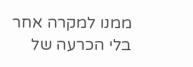ממנו למקרה אחר בלי הכרעה של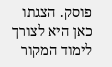פוסק. הצגתו כאן היא לצורך לימוד המקור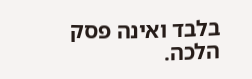בלבד ואינה פסק הלכה.